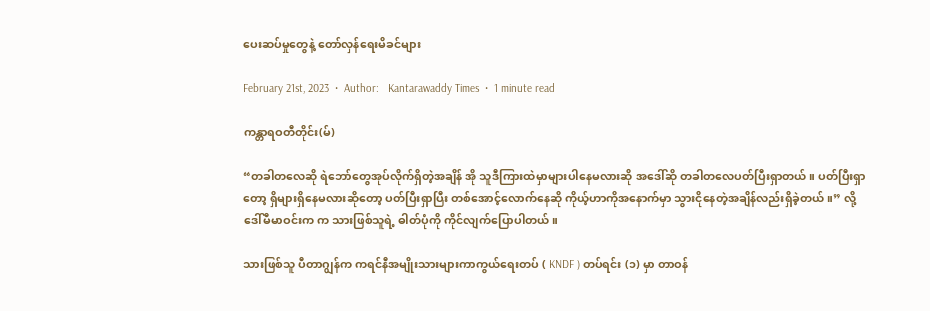ပေးဆပ်မှုတွေနဲ့ တော်လှန်ရေးမိခင်များ

February 21st, 2023  •  Author:   Kantarawaddy Times  •  1 minute read

ကန္တာရဝတီတိုင်း(မ်)

“တခါတလေဆို ရဲဘော်တွေအုပ်လိုက်ရှိတဲ့အချိန် အို သူဒီကြားထဲမှာများပါနေမလားဆို အဒေါ်ဆို တခါတလေပတ်ပြီးရှာတယ်။ ပတ်ပြီးရှာတော့ ရှိများရှိနေမလားဆိုတော့ ပတ်ပြီးရှာပြီး တစ်အောင့်လောက်နေဆို ကိုယ့်ဟာကိုအနောက်မှာ သွားငိုနေတဲ့အချိန်လည်းရှိခဲ့တယ်။” လို့ ဒေါ်မီမာဝင်းက က သားဖြစ်သူရဲ့ ဓါတ်ပုံကို ကိုင်လျက်ပြောပါတယ်။

သားဖြစ်သူ ပီတာဂျွန်က ကရင်နီအမျိုးသားများကာကွယ်ရေးတပ် ( KNDF ) တပ်ရင်း (၁) မှာ တာဝန်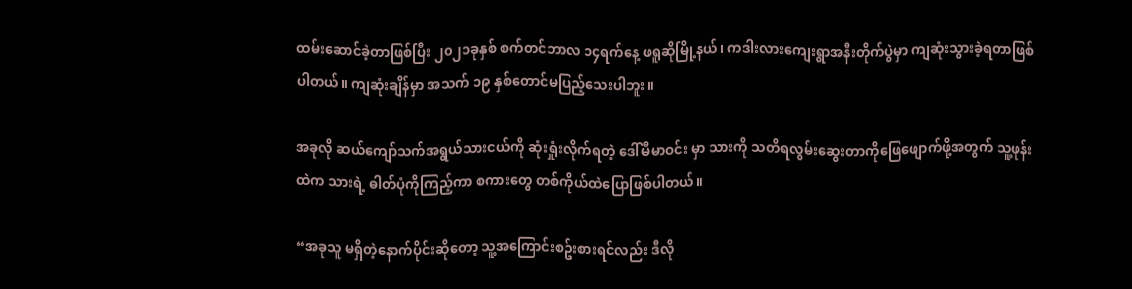ထမ်းဆောင်ခဲ့တာဖြစ်ပြီး ၂၀၂၁ခုနှစ် စက်တင်ဘာလ ၁၄ရက်နေ့ ဖရူဆိုမြို့နယ်၊ ကဒါးလားကျေးရွာအနီးတိုက်ပွဲမှာ ကျဆုံးသွားခဲ့ရတာဖြစ်ပါတယ်။ ကျဆုံးချိန်မှာ အသက် ၁၉ နှစ်တောင်မပြည့်သေးပါဘူး။

အခုလို ဆယ်ကျော်သက်အရွယ်သားငယ်ကို ဆုံးရှုံးလိုက်ရတဲ့ ဒေါ်မီမာဝင်း မှာ သားကို သတိရလွမ်းဆွေးတာကိုဖြေဖျောက်ဖို့အတွက် သူ့ဖုန်းထဲက သားရဲ့ ဓါတ်ပုံကိုကြည့်ကာ စကားတွေ တစ်ကိုယ်ထဲပြောဖြစ်ပါတယ်။

“အခုသူ မရှိတဲ့နောက်ပိုင်းဆိုတော့ သူ့အကြောင်းစဥ်းစားရင်လည်း ဒီလို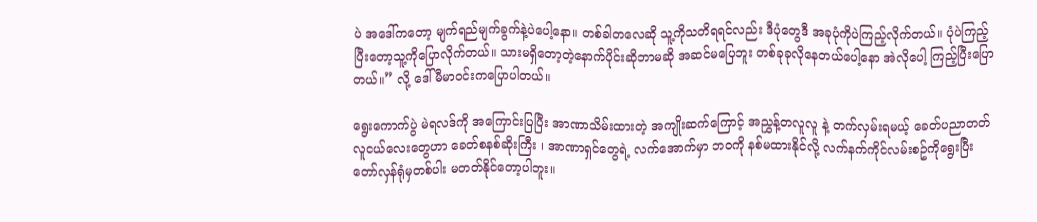ပဲ အဒေါ်ကတော့ မျက်ရည်မျက်ခွက်နဲ့ပဲပေါ့နော။ တစ်ခါတလေဆို သူ့ကိုသတိရရင်လည်း ဒီပုံတွေဒီ အခုပုံကိုပဲကြည့်လိုက်တယ်။ ပုံပဲကြည့်ပြီးတော့သူ့ကိုပြောလိုက်တယ်။ သားမရှိတော့တဲ့နောက်ပိုင်းဆိုဘာမဆို အဆင်မပြေဘူး တစ်ခုခုလိုနေတယ်ပေါ့နော အဲလိုပေါ့ ကြည့်ပြီးပြောတယ်။” လို့ ဒေါ်မီမာဝင်းကပြောပါတယ်။

ရွေးကောက်ပွဲ မဲရလဒ်ကို အကြောင်းပြပြီး အာဏာသိမ်းထားတဲ့ အကျိုးဆက်ကြောင့် အညွှန့်တလူလူ နဲ့ တက်လှမ်းရမယ့် ခေတ်ပညာတတ် လူငယ်လေးတွေဟာ ခေတ်စနစ်ဆိုးကြီး ၊ အာဏာရှင်တွေရဲ့ လက်အောက်မှာ ဘ၀ကို နစ်မထားနိုင်လို့ လက်နက်ကိုင်လမ်းစဥ်ကိုရွေးပြီး တော်လှန်ရုံမှတစ်ပါး မတတ်နိုင်တော့ပါဘူး။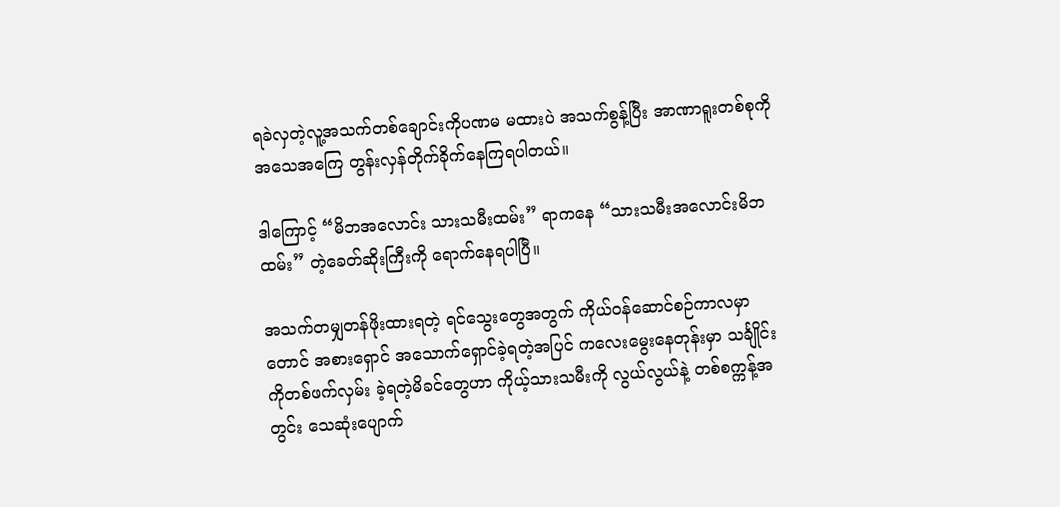ရခဲလှတဲ့လူ့အသက်တစ်ချောင်းကိုပဏမ မထားပဲ အသက်စွန့်ပြီး အာဏာရူးတစ်စုကို အသေအကြေ တွန်းလှန်တိုက်ခိုက်နေကြရပါတယ်။

ဒါကြောင့် “မိဘအလောင်း သားသမီးထမ်း” ရာကနေ “သားသမီးအလောင်းမိဘထမ်း” တဲ့ခေတ်ဆိုးကြီးကို ရောက်နေရပါပြီ။

အသက်တမျှတန်ဖိုးထားရတဲ့ ရင်သွေးတွေအတွက် ကိုယ်ဝန်ဆောင်စဉ်ကာလမှာတောင် အစားရှောင် အသောက်ရှောင်ခဲ့ရတဲ့အပြင် ကလေးမွေးနေတုန်းမှာ သင်္ချိုင်းကိုတစ်ဖက်လှမ်း ခဲ့ရတဲ့မိခင်တွေဟာ ကိုယ့်သားသမီးကို လွယ်လွယ်နဲ့ တစ်စက္ကန့်အတွင်း သေဆုံးပျောက်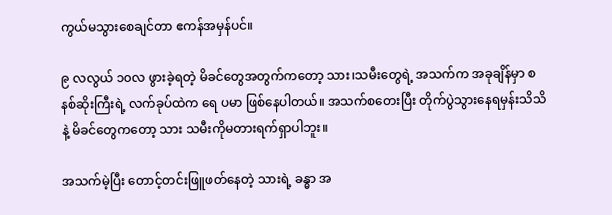ကွယ်မသွားစေချင်တာ ဧကန်အမှန်ပင်။

၉ လလွယ် ၁၀လ ဖွားခဲ့ရတဲ့ မိခင်တွေအတွက်ကတော့ သား၊သမီးတွေရဲ့ အသက်က အခုချိန်မှာ စနစ်ဆိုးကြီးရဲ့ လက်ခုပ်ထဲက ရေ ပမာ ဖြစ်နေပါတယ်။ အသက်စတေးပြီး တိုက်ပွဲသွားနေရမှန်းသိသိနဲ့ မိခင်တွေကတော့ သား သမီးကိုမတားရက်ရှာပါဘူး။

အသက်မဲ့ပြီး တောင့်တင်းဖြူဖတ်နေတဲ့ သားရဲ့ ခန္ဓာ အ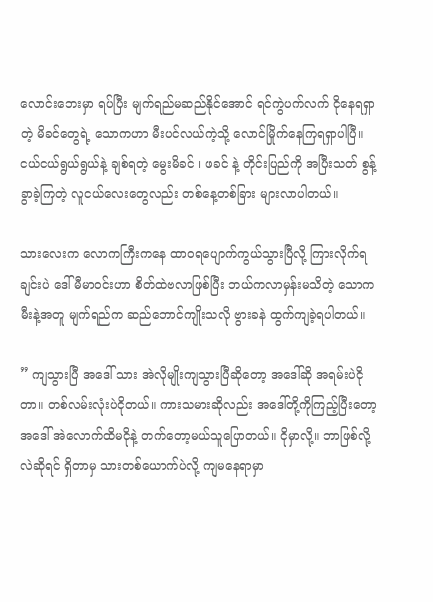လောင်းဘေးမှာ ရပ်ပြီး မျက်ရည်မဆည်နိုင်အောင် ရင်ကွဲပက်လက် ငိုနေရရှာတဲ့ မိခင်တွေရဲ့ သောကဟာ မီးပင်လယ်ကဲ့သို့ လောင်မြိုက်နေကြရရှာပါပြီ။ ငယ်ငယ်ရွယ်ရွယ်နဲ့ ချစ်ရတဲ့ မွေးမိခင် ၊ ဖခင် နဲ့ တိုင်းပြည်ကို အပြီးသတ် စွန့်ခွာခဲ့ကြတဲ့ လူငယ်လေးတွေလည်း တစ်နေ့တစ်ခြား များလာပါတယ်။

သားလေးက လောကကြီးကနေ ထာ၀ရပျောက်ကွယ်သွားပြီလို့ ကြားလိုက်ရချင်းပဲ ဒေါ်မီမာ၀င်းဟာ စိတ်ထဲဗလာဖြစ်ပြီး ဘယ်ကလာမှန်းမသိတဲ့ သောကမီးနဲ့အတူ မျက်ရည်က ဆည်ဘောင်ကျိုးသလို ဗွားခနဲ ထွက်ကျခဲ့ရပါတယ်။

” ကျသွားပြီ အဒေါ် သား အဲလိုမျိုးကျသွားပြီဆိုတော့ အဒေါ်ဆို အရမ်းပဲငိုတာ။ တစ်လမ်းလုံးပဲငိုတယ်။ ကားသမားဆိုလည်း အဒေါ်တို့ကိုကြည့်ပြီးတော့ အဒေါ် အဲလောက်ထိမငိုနဲ့ တက်တော့မယ်သူပြောတယ်။ ငိုမှာလို့။ ဘာဖြစ်လို့လဲဆိုရင် ရှိတာမှ သားတစ်ယောက်ပဲလို့ ကျမနေရာမှာ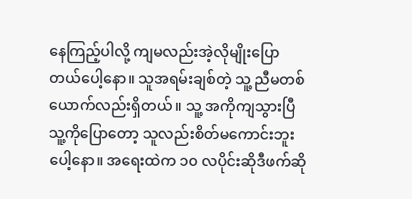နေကြည့်ပါလို့ ကျမလည်းအဲ့လိုမျိုးပြောတယ်ပေါ့နော။ သူအရမ်းချစ်တဲ့ သူ့ ညီမတစ်ယောက်လည်းရှိတယ်။ သူ့ အကိုကျသွားပြီသူ့ကိုပြောတော့ သူလည်းစိတ်မကောင်းဘူးပေါ့နော။ အရေးထဲက ၁၀ လပိုင်းဆိုဒီဖက်ဆို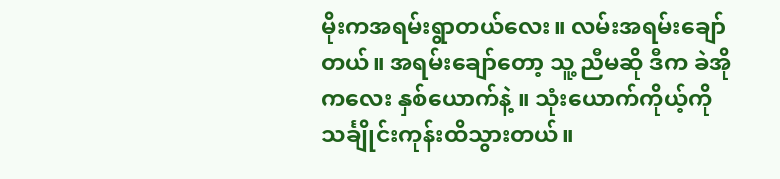မိုးကအရမ်းရွာတယ်လေး။ လမ်းအရမ်းချော်တယ်။ အရမ်းချော်တော့ သူ့ ညီမဆို ဒီက ခဲအိုကလေး နှစ်ယောက်နဲ့ ။ သုံးယောက်ကိုယ့်ကို သင်္ချိုင်းကုန်းထိသွားတယ်။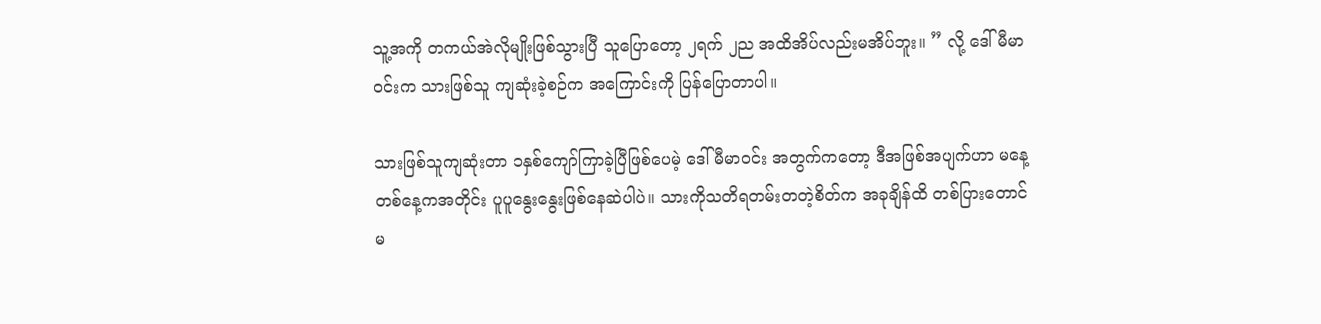သူ့အကို တကယ်အဲလိုမျိုးဖြစ်သွားပြီ သူပြောတော့ ၂ရက် ၂ည အထိအိပ်လည်းမအိပ်ဘူး။ ” လို့ ဒေါ်မီမာ၀င်းက သားဖြစ်သူ ကျဆုံးခဲ့စဉ်က အကြောင်းကို ပြန်ပြောတာပါ။

သားဖြစ်သူကျဆုံးတာ ၁နှစ်ကျော်ကြာခဲ့ပြီဖြစ်ပေမဲ့ ဒေါ်မီမာ၀င်း အတွက်ကတော့ ဒီအဖြစ်အပျက်ဟာ မနေ့တစ်နေ့ကအတိုင်း ပူပူနွေးနွေးဖြစ်နေဆဲပါပဲ။ သားကိုသတိရတမ်းတတဲ့စိတ်က အခုချိန်ထိ တစ်ပြားတောင်မ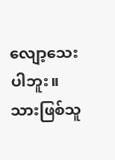လျော့သေးပါဘူး။ သားဖြစ်သူ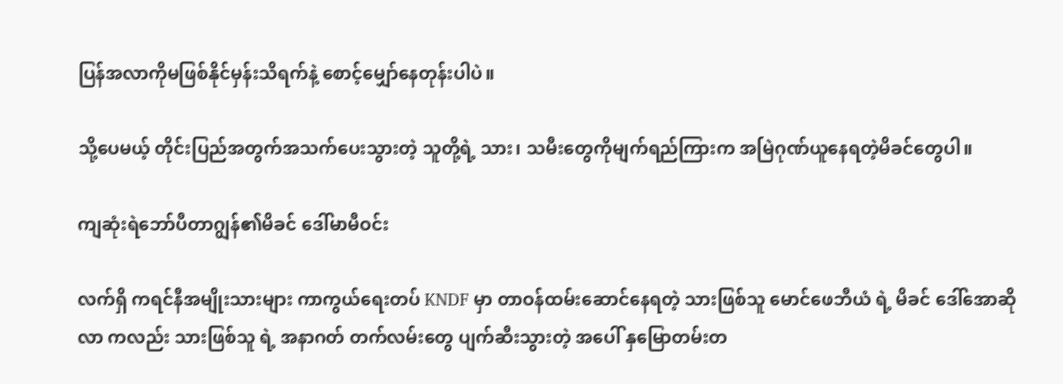ပြန်အလာကိုမဖြစ်နိုင်မှန်းသိရက်နဲ့ စောင့်မျှော်နေတုန်းပါပဲ။

သို့ပေမယ့် တိုင်းပြည်အတွက်အသက်ပေးသွားတဲ့ သူတို့ရဲ့ သား၊ သမီးတွေကိုမျက်ရည်ကြားက အမြဲဂုဏ်ယူနေရတဲ့မိခင်တွေပါ။

ကျဆုံးရဲဘော်ပီတာဂျွန်၏မိခင် ဒေါ်မာမီဝင်း

လက်ရှိ ကရင်နီအမျိုးသားများ ကာကွယ်ရေးတပ် KNDF မှာ တာဝန်ထမ်းဆောင်နေရတဲ့ သားဖြစ်သူ မောင်ဖေဘီယံ ရဲ့ မိခင် ဒေါ်အောဆိုလာ ကလည်း သားဖြစ်သူ ရဲ့ အနာဂတ် တက်လမ်းတွေ ပျက်ဆီးသွားတဲ့ အပေါ် နှမြောတမ်းတ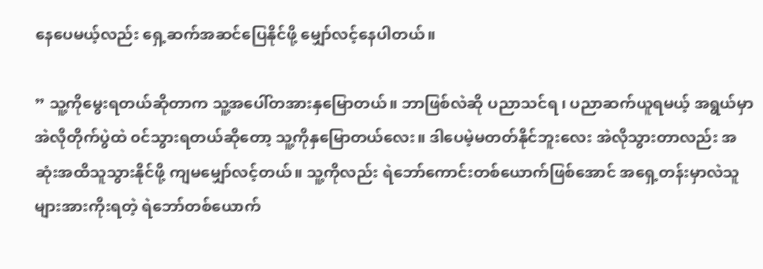နေပေမယ့်လည်း ရှေ့ဆက်အဆင်ပြေနိုင်ဖို့ မျှော်လင့်နေပါတယ်။

” သူ့ကိုမွေးရတယ်ဆိုတာက သူ့အပေါ်တအားနှမြောတယ်။ ဘာဖြစ်လဲဆို ပညာသင်ရ ၊ ပညာဆက်ယူရမယ့် အရွယ်မှာ အဲလိုတိုက်ပွဲထဲ ၀င်သွားရတယ်ဆိုတော့ သူ့ကိုနှမြောတယ်လေး။ ဒါပေမဲ့မတတ်နိုင်ဘူးလေး အဲလိုသွားတာလည်း အဆုံးအထိသူသွားနိုင်ဖို့ ကျမမျှော်လင့်တယ်။ သူ့ကိုလည်း ရဲဘော်ကောင်းတစ်ယောက်ဖြစ်အောင် အရှေ့တန်းမှာလဲသူများအားကိုးရတဲ့ ရဲဘော်တစ်ယောက်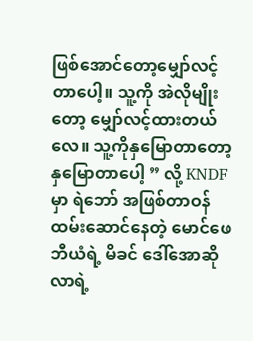ဖြစ်အောင်တော့မျှော်လင့်တာပေါ့။ သူ့ကို အဲလိုမျိုးတော့ မျှော်လင့်ထားတယ်လေ။ သူ့ကိုနှမြောတာတော့ နှမြောတာပေါ့ ” လို့ KNDFမှာ ရဲဘော် အဖြစ်တာဝန်ထမ်းဆောင်နေတဲ့ မောင်ဖေဘီယံရဲ့ မိခင် ဒေါ်အောဆိုလာရဲ့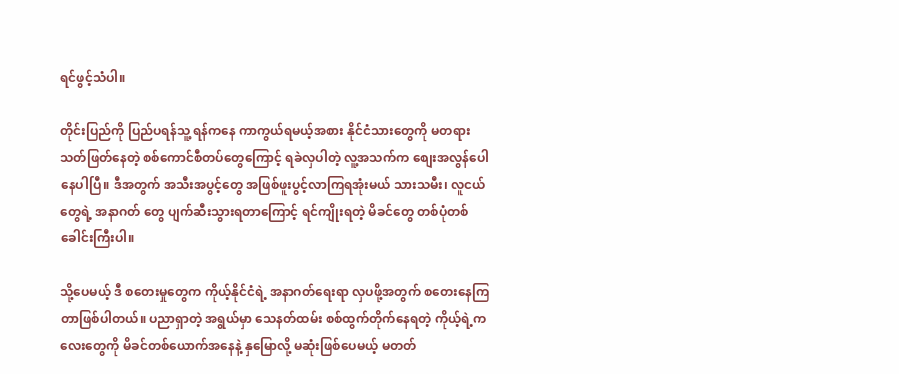ရင်ဖွင့်သံပါ။

တိုင်းပြည်ကို ပြည်ပရန်သူ့ ရန်ကနေ ကာကွယ်ရမယ့်အစား နိုင်ငံသားတွေကို မတရား သတ်ဖြတ်နေတဲ့ စစ်ကောင်စီတပ်တွေကြောင့် ရခဲလှပါတဲ့ လူ့အသက်က စျေးအလွန်ပေါနေပါပြီ။ ဒီအတွက် အသီးအပွင့်တွေ အဖြစ်ဖူးပွင့်လာကြရအုံးမယ် သားသမီး၊ လူငယ်တွေရဲ့ အနာဂတ် တွေ ပျက်ဆီးသွားရတာကြောင့် ရင်ကျိုးရတဲ့ မိခင်တွေ တစ်ပုံတစ်ခေါင်းကြီးပါ။

သို့ပေမယ့် ဒီ စတေးမှုတွေက ကိုယ့်နိုင်ငံရဲ့ အနာဂတ်ရေးရာ လှပဖို့အတွက် စတေးနေကြတာဖြစ်ပါတယ်။ ပညာရှာတဲ့ အရွယ်မှာ သေနတ်ထမ်း စစ်ထွက်တိုက်နေရတဲ့ ကိုယ့်ရဲ့ကလေးတွေကို မိခင်တစ်ယောက်အနေနဲ့ နှမြောလို့ မဆုံးဖြစ်ပေမယ့် မတတ်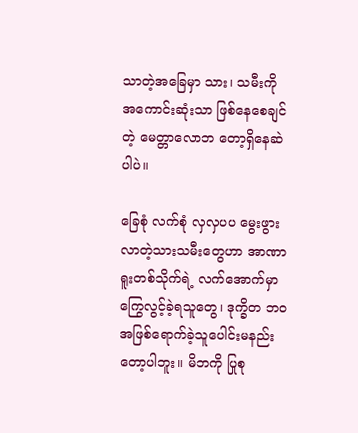သာတဲ့အခြေမှာ သား၊ သမီးကို အကောင်းဆုံးသာ ဖြစ်နေစေချင်တဲ့ မေတ္တာလောဘ တော့ရှိနေဆဲပါပဲ။

ခြေစုံ လက်စုံ လှလှပပ မွေးဖွားလာတဲ့သားသမီးတွေဟာ အာဏာရူးတစ်သိုက်ရဲ့ လက်အောက်မှာ ကြွေလွင့်ခဲ့ရသူတွေ၊ ဒုက္ခိတ ဘ၀အဖြစ်ရောက်ခဲ့သူပေါင်းမနည်းတော့ပါဘူး။ မိဘကို ပြုစု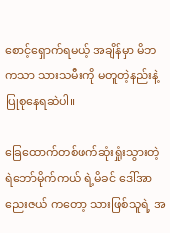စောင့်ရှောက်ရမယ့် အချိန်မှာ မိဘကသာ သားသမီးကို မတူတဲ့နည်းနဲ့ ပြုစုနေရဆဲပါ။

ခြေထောက်တစ်ဖက်ဆုံးရှုံးသွားတဲ့ ရဲဘော်မိုက်ကယ် ရဲ့မိခင် ဒေါ်အာညေးဇယ် ကတော့ သားဖြစ်သူရဲ့ အ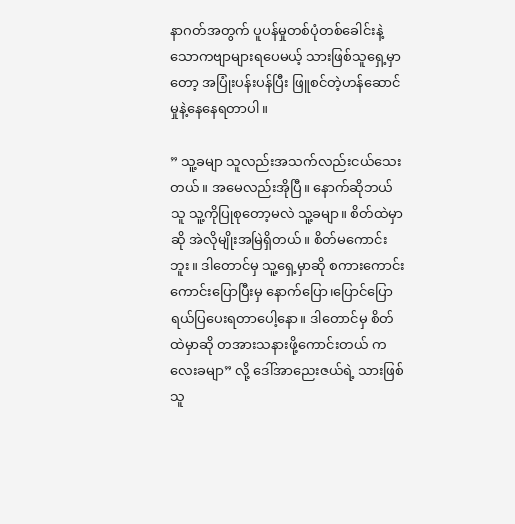နာဂတ်အတွက် ပူပန်မှုတစ်ပုံတစ်ခေါင်းနဲ့ သောကဗျာများရပေမယ့် သားဖြစ်သူရှေ့မှာတော့ အပြုံးပန်းပန်ပြီး ဖြူစင်တဲ့ဟန်ဆောင်မှုနဲ့နေနေရတာပါ။

” သူ့ခမျာ သူလည်းအသက်လည်းငယ်သေးတယ်။ အမေလည်းအိုပြီ။ နောက်ဆိုဘယ်သူ သူ့ကိုပြုစုတော့မလဲ သူ့ခမျာ။ စိတ်ထဲမှာဆို အဲလိုမျိုးအမြဲရှိတယ်။ စိတ်မကောင်းဘူး။ ဒါတောင်မှ သူ့ရှေ့မှာဆို စကားကောင်းကောင်းပြောပြီးမှ နောက်ပြော၊ပြောင်ပြော ရယ်ပြပေးရတာပေါ့နော။ ဒါတောင်မှ စိတ်ထဲမှာဆို တအားသနားဖို့ကောင်းတယ် ကလေးခမျာ” လို့ ဒေါ်အာညေးဇယ်ရဲ့ သားဖြစ်သူ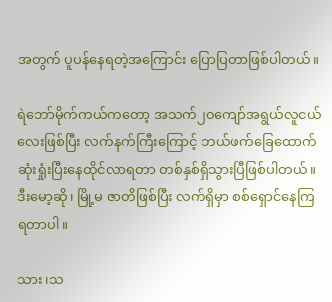အတွက် ပူပန်နေရတဲ့အကြောင်း ပြောပြတာဖြစ်ပါတယ်။

ရဲဘော်မိုက်ကယ်ကတော့ အသက်၂၀ကျော်အရွယ်လူငယ်လေးဖြစ်ပြီး လက်နက်ကြီးကြောင့် ဘယ်ဖက်ခြေထောက် ဆုံးရှုံးပြီးနေထိုင်လာရတာ တစ်နှစ်ရှိသွားပြီဖြစ်ပါတယ်။ ဒီးမော့ဆို၊ မြို့မ ဇာတိဖြစ်ပြီး လက်ရှိမှာ စစ်ရှောင်နေကြရတာပါ။

သား ၊သ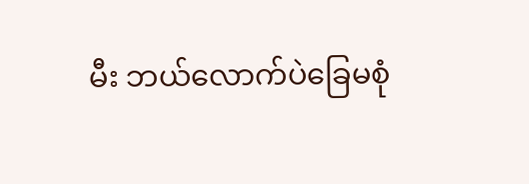မီး ဘယ်လောက်ပဲခြေမစုံ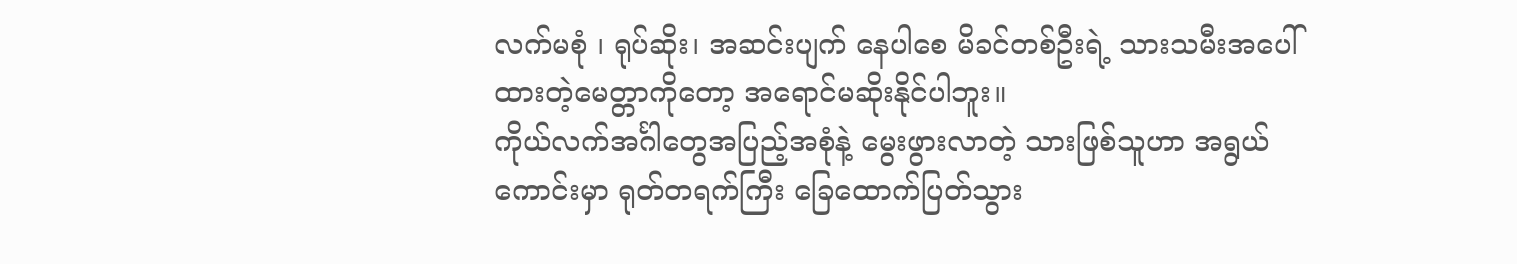လက်မစုံ ၊ ရုပ်ဆိုး၊ အဆင်းပျက် နေပါစေ မိခင်တစ်ဦးရဲ့ သားသမီးအပေါ်ထားတဲ့မေတ္တာကိုတော့ အရောင်မဆိုးနိုင်ပါဘူး။
ကိုယ်လက်အင်္ဂါတွေအပြည့်အစုံနဲ့ မွေးဖွားလာတဲ့ သားဖြစ်သူဟာ အရွယ်ကောင်းမှာ ရုတ်တရက်ကြီး ခြေထောက်ပြတ်သွား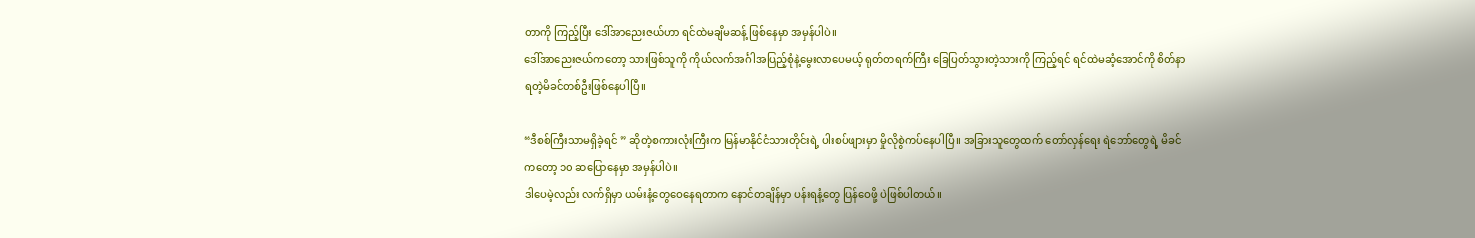တာကို ကြည့်ပြီး ဒေါ်အာညေးဇယ်ဟာ ရင်ထဲမချိမဆန့် ဖြစ်နေမှာ အမှန်ပါပဲ။
ဒေါ်အာညေးဇယ်ကတော့ သားဖြစ်သူကို ကိုယ်လက်အင်္ဂါအပြည့်စုံနဲ့မွေးလာပေမယ့် ရုတ်တရက်ကြီး ခြေပြတ်သွားတဲ့သားကို ကြည့်ရင် ရင်ထဲမဆံ့အောင်ကို စိတ်နာ ရတဲ့မိခင်တစ်ဦးဖြစ်နေပါပြီ။

“ဒီစစ်ကြီးသာမရှိခဲ့ရင် ” ဆိုတဲ့စကားလုံးကြီးက မြန်မာနိုင်ငံသားတိုင်းရဲ့ ပါးစပ်ဖျားမှာ မှိုလိုစွဲကပ်နေပါပြီ။ အခြားသူတွေထက် တော်လှန်ရေး ရဲဘော်တွေရဲ့ မိခင်ကတော့ ၁၀ ဆပြောနေမှာ အမှန်ပါပဲ။
ဒါပေမဲ့လည်း လက်ရှိမှာ ယမ်းနံ့တွေဝေနေရတာက နောင်တချိန်မှာ ပန်းရနံ့တွေ ပြန်ဝေဖို့ ပဲဖြစ်ပါတယ်။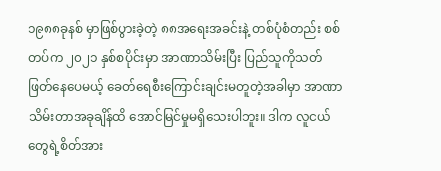၁၉၈၈ခုနစ် မှာဖြစ်ပွားခဲ့တဲ့ ၈၈အရေးအခင်းနဲ့ တစ်ပုံစံတည်း စစ်တပ်က ၂၀၂၁ နှစ်စပိုင်းမှာ အာဏာသိမ်းပြီး ပြည်သူကိုသတ်ဖြတ်နေပေမယ့် ခေတ်ရေစီးကြောင်းချင်းမတူတဲ့အခါမှာ အာဏာသိမ်းတာအခုချိန်ထိ အောင်မြင်မှုမရှိသေးပါဘူး။ ဒါက လူငယ်တွေရဲ့စိတ်အား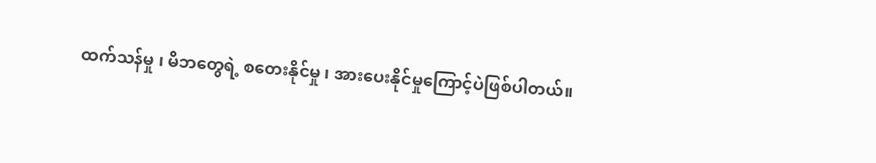ထက်သန်မှု ၊ မိဘတွေရဲ့ စတေးနိုင်မှု ၊ အားပေးနိုင်မှုကြောင့်ပဲဖြစ်ပါတယ်။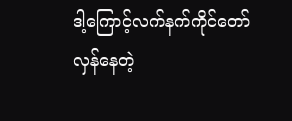ဒါ့ကြောင့်လက်နက်ကိုင်တော်လှန်နေတဲ့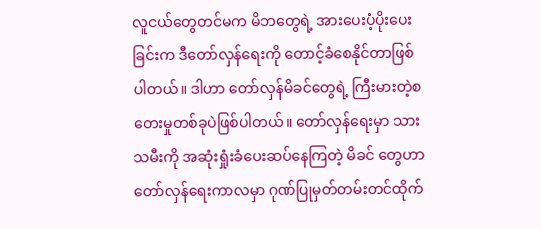လူငယ်တွေတင်မက မိဘတွေရဲ့ အားပေးပံ့ပိုးပေးခြင်းက ဒီတော်လှန်ရေးကို တောင့်ခံစေနိုင်တာဖြစ်ပါတယ်။ ဒါဟာ တော်လှန်မိခင်တွေရဲ့ ကြီးမားတဲ့စတေးမှုတစ်ခုပဲဖြစ်ပါတယ်။ တော်လှန်ရေးမှာ သားသမီးကို အဆုံးရှုံးခံပေးဆပ်နေကြတဲ့ မိခင် တွေဟာ တော်လှန်ရေးကာလမှာ ဂုဏ်ပြုမှတ်တမ်းတင်ထိုက်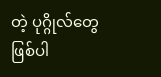တဲ့ ပုဂ္ဂိုလ်တွေဖြစ်ပါ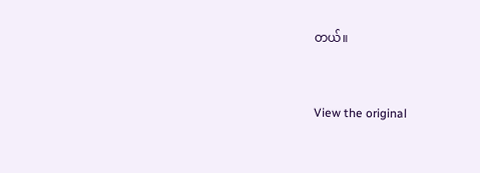တယ်။


View the original